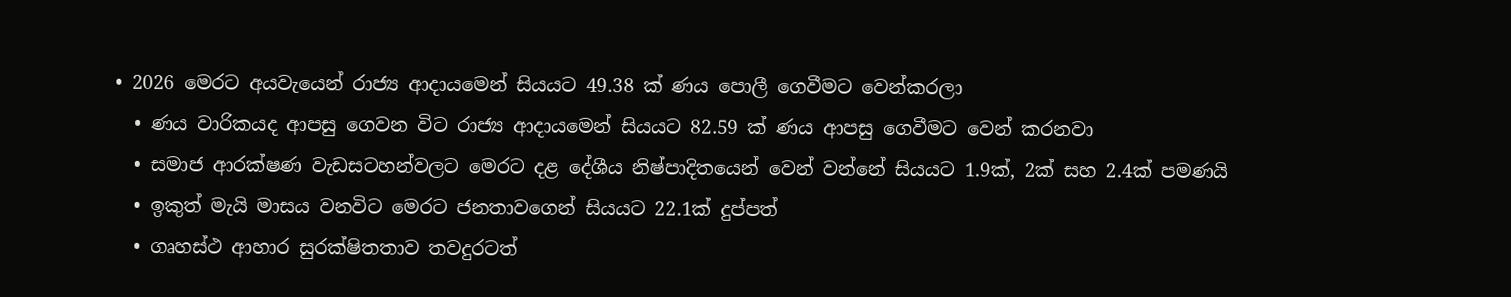• 2026 මෙරට අයවැයෙන් රාජ්‍ය ආදායමෙන් සියයට 49.38 ක් ණය පොලී ගෙවීමට වෙන්කරලා
  • ණය වාරිකයද ආපසු ගෙවන විට රාජ්‍ය ආදායමෙන් සියයට 82.59 ක් ණය ආපසු ගෙවීමට වෙන් කරනවා
  • සමාජ ආරක්ෂණ වැඩසටහන්වලට මෙරට දළ දේශීය නිෂ්පාදිතයෙන් වෙන් වන්නේ සියයට 1.9ක්, 2ක් සහ 2.4ක් පමණයි
  • ඉකුත් මැයි මාසය වනවිට මෙරට ජනතාවගෙන් සියයට 22.1ක් දුප්පත්
  • ගෘහස්ථ ආහාර සුරක්ෂිතතාව තවදුරටත්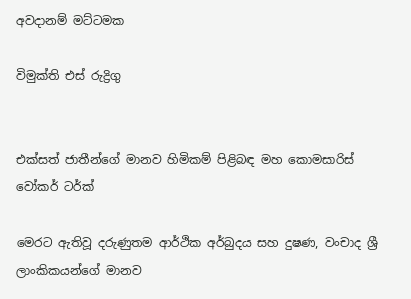අවදානම් මට්ටමක

විමුක්ති එස් රුද්‍රිගු


එක්සත් ජාතීන්ගේ මානව හිමිකම් පිළිබඳ මහ කොමසාරිස්
වෝකර් ටර්ක්

මෙරට ඇතිවූ දරුණුතම ආර්ථික අර්බුදය සහ දුෂණ, වංචාද ශ්‍රී ලාංකිකයන්ගේ මානව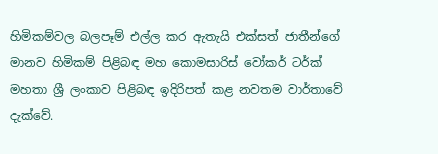හිමිකම්වල බලපෑම් එල්ල කර ඇතැයි එක්සත් ජාතීන්ගේ මානව හිමිකම් පිළිබඳ මහ කොමසාරිස් වෝකර් ටර්ක් මහතා ශ්‍රී ලංකාව පිළිබඳ ඉදිරිපත් කළ නවතම වාර්තාවේ දැක්වේ.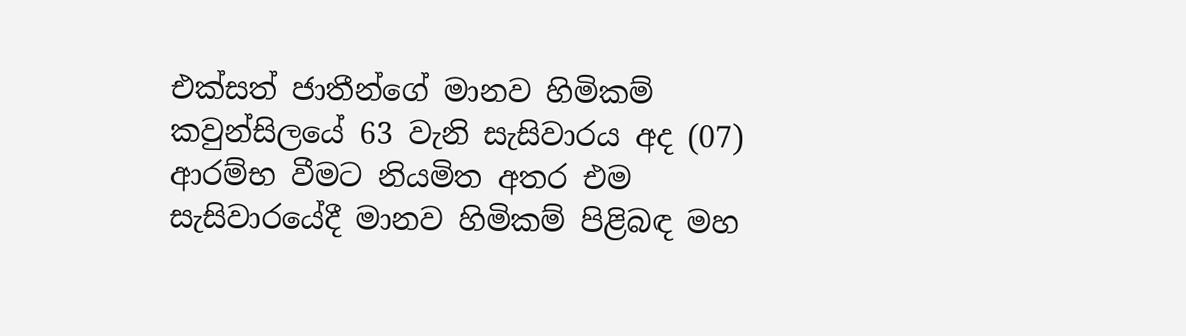එක්සත් ජාතීන්ගේ මානව හිමිකම් කවුන්සිලයේ 63 වැනි සැසිවාරය අද (07) ආරම්භ වීමට නියමිත අතර එම සැසිවාරයේදී මානව හිමිකම් පිළිබඳ මහ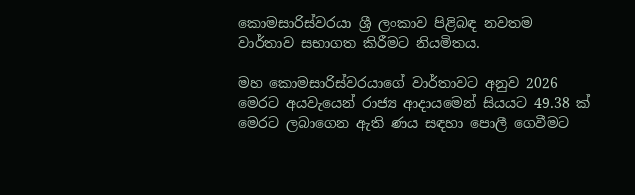කොමසාරිස්වරයා ශ්‍රී ලංකාව පිළිබඳ නවතම වාර්තාව සභාගත කිරීමට නියමිතය.

මහ කොමසාරිස්වරයාගේ වාර්තාවට අනුව 2026 මෙරට අයවැයෙන් රාජ්‍ය ආදායමෙන් සියයට 49.38 ක් මෙරට ලබාගෙන ඇති ණය සඳහා පොලී ගෙවීමට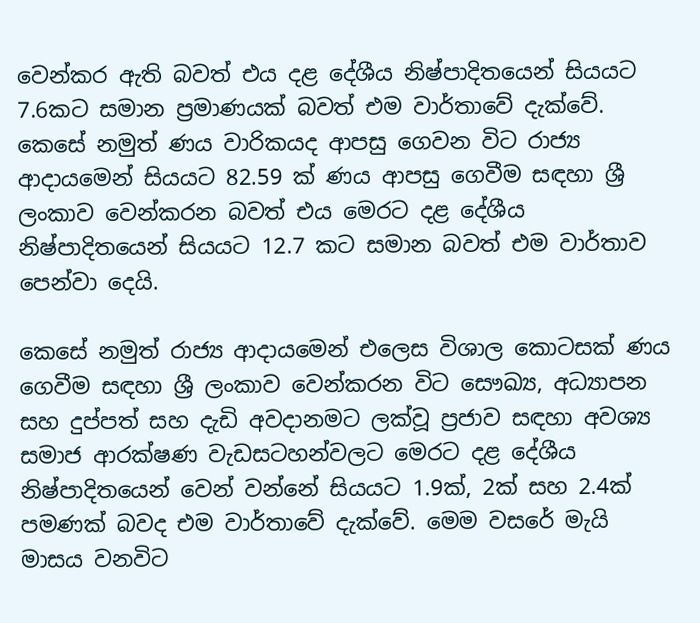වෙන්කර ඇති බවත් එය දළ දේශීය නිෂ්පාදිතයෙන් සියයට 7.6කට සමාන ප්‍රමාණයක් බවත් එම වාර්තාවේ දැක්වේ. කෙසේ නමුත් ණය වාරිකයද ආපසු ගෙවන විට රාජ්‍ය ආදායමෙන් සියයට 82.59 ක් ණය ආපසු ගෙවීම සඳහා ශ්‍රී ලංකාව වෙන්කරන බවත් එය මෙරට දළ දේශීය නිෂ්පාදිතයෙන් සියයට 12.7 කට සමාන බවත් එම වාර්තාව පෙන්වා දෙයි.

කෙසේ නමුත් රාජ්‍ය ආදායමෙන් එලෙස විශාල කොටසක් ණය ගෙවීම සඳහා ශ්‍රී ලංකාව වෙන්කරන විට සෞඛ්‍ය, අධ්‍යාපන සහ දුප්පත් සහ දැඩි අවදානමට ලක්වූ ප්‍රජාව සඳහා අවශ්‍ය සමාජ ආරක්ෂණ වැඩසටහන්වලට මෙරට දළ දේශීය නිෂ්පාදිතයෙන් වෙන් වන්නේ සියයට 1.9ක්, 2ක් සහ 2.4ක් පමණක් බවද එම වාර්තාවේ දැක්වේ. මෙම වසරේ මැයි මාසය වනවිට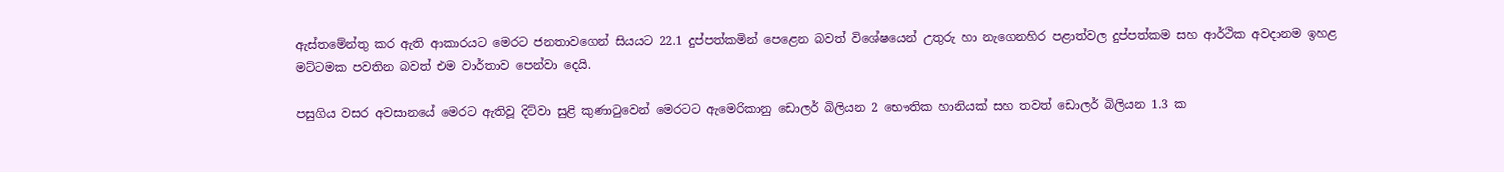ඇස්තමේන්තු කර ඇති ආකාරයට මෙරට ජනතාවගෙන් සියයට 22.1 දුප්පත්කමින් පෙළෙන බවත් විශේෂයෙන් උතුරු හා නැගෙනහිර පළාත්වල දුප්පත්කම සහ ආර්ථික අවදානම ඉහළ මට්ටමක පවතින බවත් එම වාර්තාව පෙන්වා දෙයි.

පසුගිය වසර අවසානයේ මෙරට ඇතිවූ දිට්වා සුළි කුණාටුවෙන් මෙරටට ඇමෙරිකානු ඩොලර් බිලියන 2 භෞතික හානියක් සහ තවත් ඩොලර් බිලියන 1.3 ක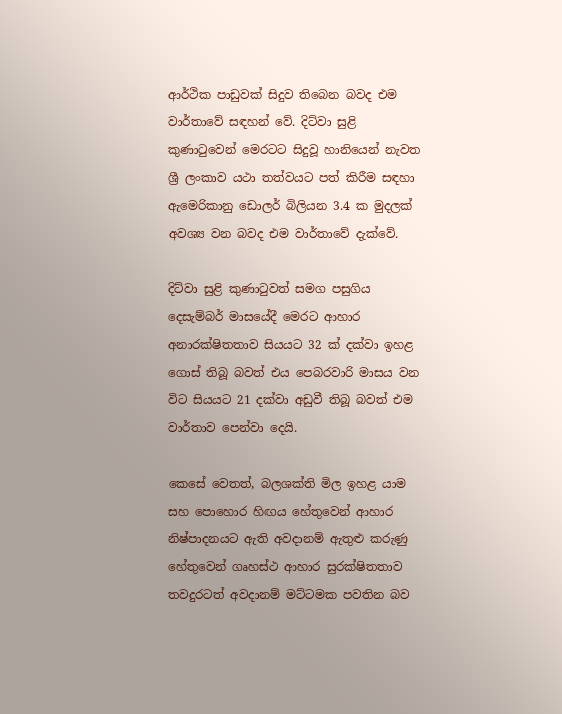ආර්ථික පාඩුවක් සිදුව තිබෙන බවද එම වාර්තාවේ සඳහන් වේ. දිට්වා සුළි කුණාටුවෙන් මෙරටට සිදුවූ හානියෙන් නැවත ශ්‍රී ලංකාව යථා තත්වයට පත් කිරීම සඳහා ඇමෙරිකානු ඩොලර් බිලියන 3.4 ක මුදලක් අවශ්‍ය වන බවද එම වාර්තාවේ දැක්වේ.

දිට්වා සුළි කුණාටුවත් සමග පසුගිය දෙසැම්බර් මාසයේදී මෙරට ආහාර අනාරක්ෂිතතාව සියයට 32 ක් දක්වා ඉහළ ගොස් තිබූ බවත් එය පෙබරවාරි මාසය වන විට සියයට 21 දක්වා අඩුවී තිබූ බවත් එම වාර්තාව පෙන්වා දෙයි.

කෙසේ වෙතත්, බලශක්ති මිල ඉහළ යාම සහ පොහොර හිඟය හේතුවෙන් ආහාර නිෂ්පාදනයට ඇති අවදානම් ඇතුළු කරුණු හේතුවෙන් ගෘහස්ථ ආහාර සුරක්ෂිතතාව තවදුරටත් අවදානම් මට්ටමක පවතින බව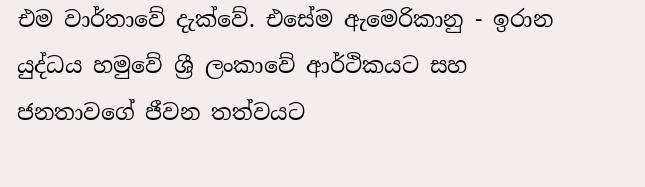එම වාර්තාවේ දැක්වේ. එසේම ඇමෙරිකානු - ඉරාන යුද්ධය හමුවේ ශ්‍රී ලංකාවේ ආර්ථිකයට සහ ජනතාවගේ ජීවන තත්වයට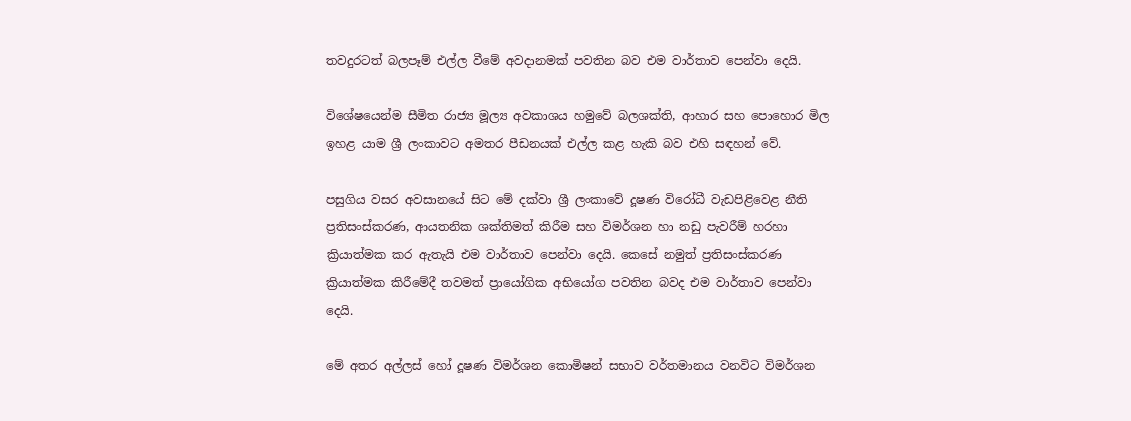තවදුරටත් බලපෑම් එල්ල වීමේ අවදානමක් පවතින බව එම වාර්තාව පෙන්වා දෙයි.

විශේෂයෙන්ම සීමිත රාජ්‍ය මූල්‍ය අවකාශය හමුවේ බලශක්ති, ආහාර සහ පොහොර මිල ඉහළ යාම ශ්‍රී ලංකාවට අමතර පීඩනයක් එල්ල කළ හැකි බව එහි සඳහන් වේ.

පසුගිය වසර අවසානයේ සිට මේ දක්වා ශ්‍රී ලංකාවේ දූෂණ විරෝධී වැඩපිළිවෙළ නීති ප්‍රතිසංස්කරණ, ආයතනික ශක්තිමත් කිරීම සහ විමර්ශන හා නඩු පැවරීම් හරහා ක්‍රියාත්මක කර ඇතැයි එම වාර්තාව පෙන්වා දෙයි. කෙසේ නමුත් ප්‍රතිසංස්කරණ ක්‍රියාත්මක කිරීමේදී තවමත් ප්‍රායෝගික අභියෝග පවතින බවද එම වාර්තාව පෙන්වා දෙයි.

මේ අතර අල්ලස් හෝ දූෂණ විමර්ශන කොමිෂන් සභාව වර්තමානය වනවිට විමර්ශන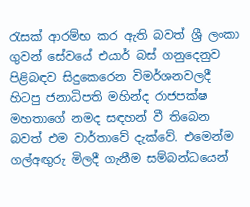රැසක් ආරම්භ කර ඇති බවත් ශ්‍රී ලංකා ගුවන් සේවයේ එයාර් බස් ගනුදෙනුව පිළිබඳව සිදුකෙරෙන විමර්ශනවලදී හිටපු ජනාධිපති මහින්ද රාජපක්ෂ මහතාගේ නමද සඳහන් වී තිබෙන බවත් එම වාර්තාවේ දැක්වේ. එමෙන්ම ගල්අඟු‍රු මිලදී ගැනීම සම්බන්ධයෙන්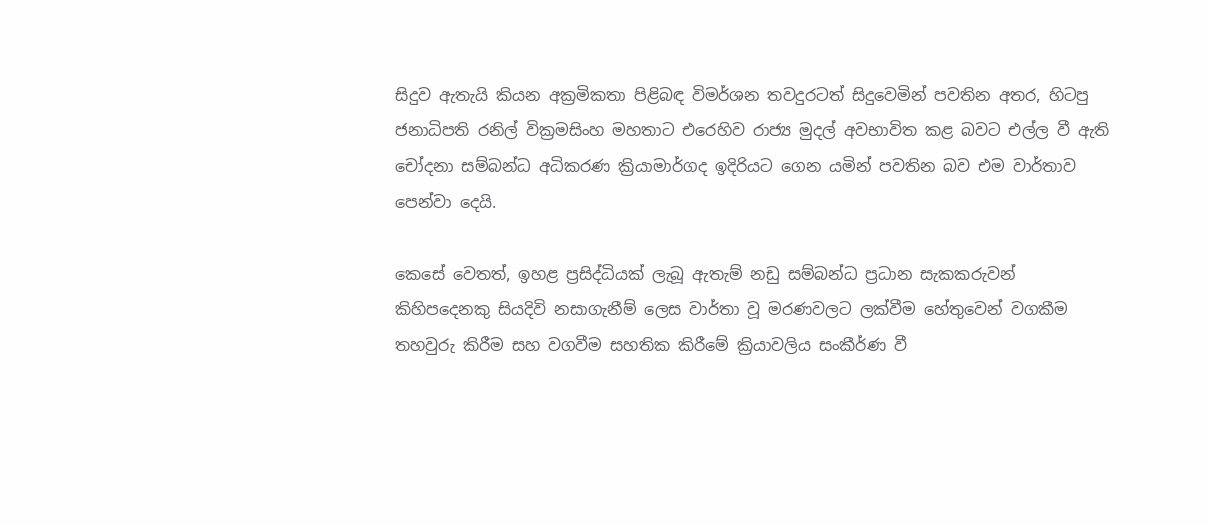සිදුව ඇතැයි කියන අක්‍රමිකතා පිළිබඳ විමර්ශන තවදුරටත් සිදුවෙමින් පවතින අතර, හිටපු ජනාධිපති රනිල් වික්‍රමසිංහ මහතාට එරෙහිව රාජ්‍ය මුදල් අවභාවිත කළ බවට එල්ල වී ඇති චෝදනා සම්බන්ධ අධිකරණ ක්‍රියාමාර්ගද ඉදිරියට ගෙන යමින් පවතින බව එම වාර්තාව පෙන්වා දෙයි.

කෙසේ වෙතත්, ඉහළ ප්‍රසිද්ධියක් ලැබූ ඇතැම් නඩු සම්බන්ධ ප්‍රධාන සැකකරුවන් කිහිපදෙනකු සියදිවි නසාගැනීම් ලෙස වාර්තා වූ මරණවලට ලක්වීම හේතුවෙන් වගකීම තහවුරු කිරීම සහ වගවීම සහතික කිරීමේ ක්‍රියාවලිය සංකීර්ණ වී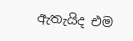ඇතැයිද එම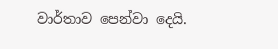වාර්තාව පෙන්වා දෙයි.